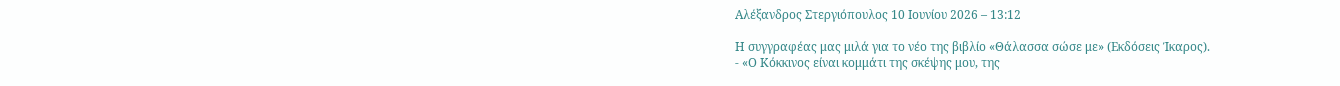Αλέξανδρος Στεργιόπουλος 10 Ιουνίου 2026 – 13:12

Η συγγραφέας μας μιλά για το νέο της βιβλίο «Θάλασσα σώσε με» (Εκδόσεις Ίκαρος).
- «Ο Κόκκινος είναι κομμάτι της σκέψης μου, της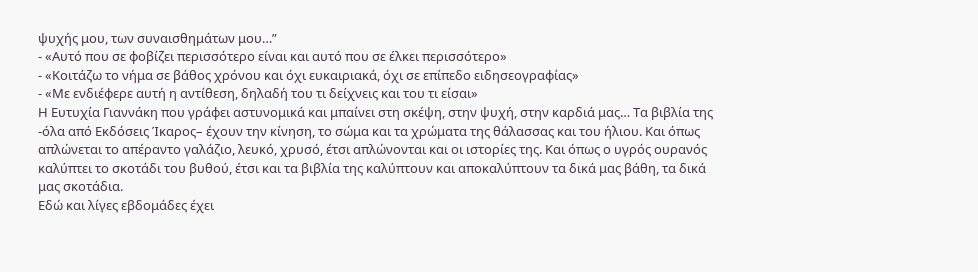ψυχής μου, των συναισθημάτων μου…”
- «Αυτό που σε φοβίζει περισσότερο είναι και αυτό που σε έλκει περισσότερο»
- «Κοιτάζω το νήμα σε βάθος χρόνου και όχι ευκαιριακά, όχι σε επίπεδο ειδησεογραφίας»
- «Με ενδιέφερε αυτή η αντίθεση, δηλαδή του τι δείχνεις και του τι είσαι»
Η Ευτυχία Γιαννάκη που γράφει αστυνομικά και μπαίνει στη σκέψη, στην ψυχή, στην καρδιά μας… Τα βιβλία της -όλα από Εκδόσεις Ίκαρος– έχουν την κίνηση, το σώμα και τα χρώματα της θάλασσας και του ήλιου. Και όπως απλώνεται το απέραντο γαλάζιο, λευκό, χρυσό, έτσι απλώνονται και οι ιστορίες της. Και όπως ο υγρός ουρανός καλύπτει το σκοτάδι του βυθού, έτσι και τα βιβλία της καλύπτουν και αποκαλύπτουν τα δικά μας βάθη, τα δικά μας σκοτάδια.
Εδώ και λίγες εβδομάδες έχει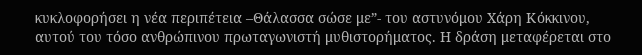κυκλοφορήσει η νέα περιπέτεια –Θάλασσα σώσε με”- του αστυνόμου Χάρη Κόκκινου, αυτού του τόσο ανθρώπινου πρωταγωνιστή μυθιστορήματος. Η δράση μεταφέρεται στο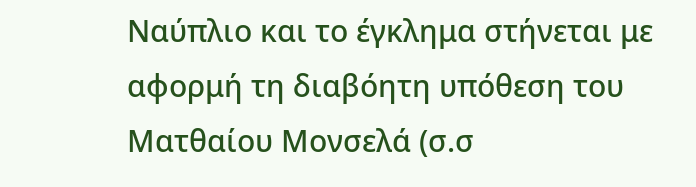Ναύπλιο και το έγκλημα στήνεται με αφορμή τη διαβόητη υπόθεση του Ματθαίου Μονσελά (σ.σ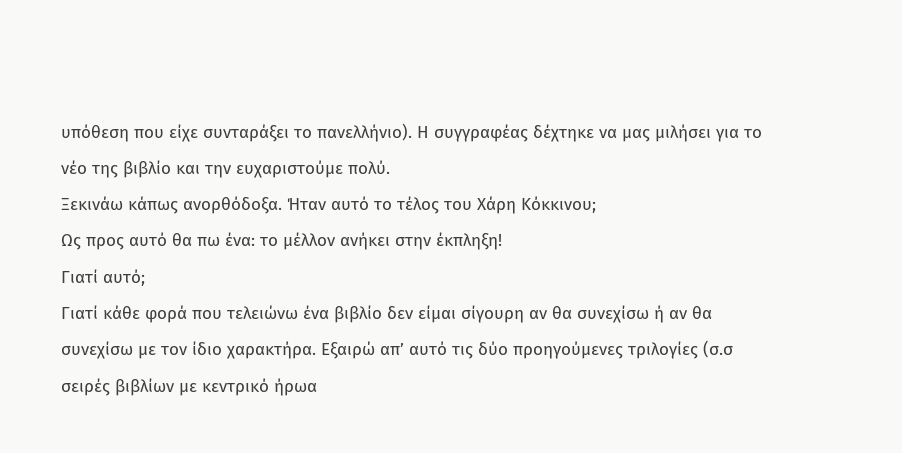υπόθεση που είχε συνταράξει το πανελλήνιο). Η συγγραφέας δέχτηκε να μας μιλήσει για το νέο της βιβλίο και την ευχαριστούμε πολύ.
Ξεκινάω κάπως ανορθόδοξα. Ήταν αυτό το τέλος του Χάρη Κόκκινου;
Ως προς αυτό θα πω ένα: το μέλλον ανήκει στην έκπληξη!
Γιατί αυτό;
Γιατί κάθε φορά που τελειώνω ένα βιβλίο δεν είμαι σίγουρη αν θα συνεχίσω ή αν θα συνεχίσω με τον ίδιο χαρακτήρα. Εξαιρώ απ’ αυτό τις δύο προηγούμενες τριλογίες (σ.σ σειρές βιβλίων με κεντρικό ήρωα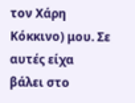τον Χάρη Κόκκινο) μου. Σε αυτές είχα βάλει στο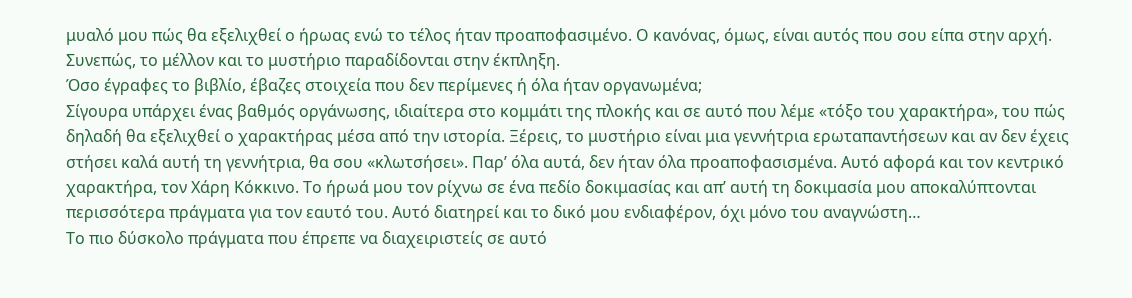μυαλό μου πώς θα εξελιχθεί ο ήρωας ενώ το τέλος ήταν προαποφασιμένο. Ο κανόνας, όμως, είναι αυτός που σου είπα στην αρχή. Συνεπώς, το μέλλον και το μυστήριο παραδίδονται στην έκπληξη.
Όσο έγραφες το βιβλίο, έβαζες στοιχεία που δεν περίμενες ή όλα ήταν οργανωμένα;
Σίγουρα υπάρχει ένας βαθμός οργάνωσης, ιδιαίτερα στο κομμάτι της πλοκής και σε αυτό που λέμε «τόξο του χαρακτήρα», του πώς δηλαδή θα εξελιχθεί ο χαρακτήρας μέσα από την ιστορία. Ξέρεις, το μυστήριο είναι μια γεννήτρια ερωταπαντήσεων και αν δεν έχεις στήσει καλά αυτή τη γεννήτρια, θα σου «κλωτσήσει». Παρ’ όλα αυτά, δεν ήταν όλα προαποφασισμένα. Αυτό αφορά και τον κεντρικό χαρακτήρα, τον Χάρη Κόκκινο. Το ήρωά μου τον ρίχνω σε ένα πεδίο δοκιμασίας και απ’ αυτή τη δοκιμασία μου αποκαλύπτονται περισσότερα πράγματα για τον εαυτό του. Αυτό διατηρεί και το δικό μου ενδιαφέρον, όχι μόνο του αναγνώστη…
Το πιο δύσκολο πράγματα που έπρεπε να διαχειριστείς σε αυτό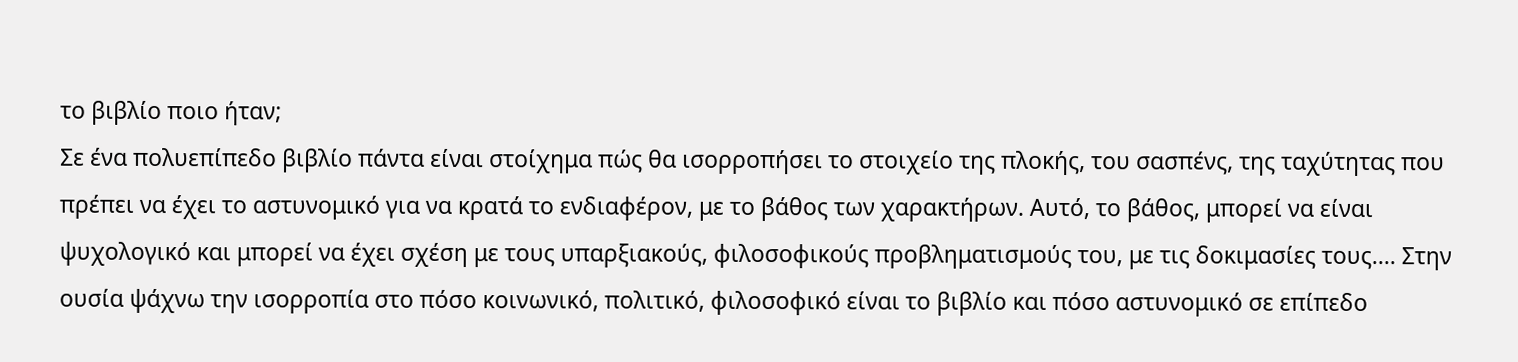το βιβλίο ποιο ήταν;
Σε ένα πολυεπίπεδο βιβλίο πάντα είναι στοίχημα πώς θα ισορροπήσει το στοιχείο της πλοκής, του σασπένς, της ταχύτητας που πρέπει να έχει το αστυνομικό για να κρατά το ενδιαφέρον, με το βάθος των χαρακτήρων. Αυτό, το βάθος, μπορεί να είναι ψυχολογικό και μπορεί να έχει σχέση με τους υπαρξιακούς, φιλοσοφικούς προβληματισμούς του, με τις δοκιμασίες τους…. Στην ουσία ψάχνω την ισορροπία στο πόσο κοινωνικό, πολιτικό, φιλοσοφικό είναι το βιβλίο και πόσο αστυνομικό σε επίπεδο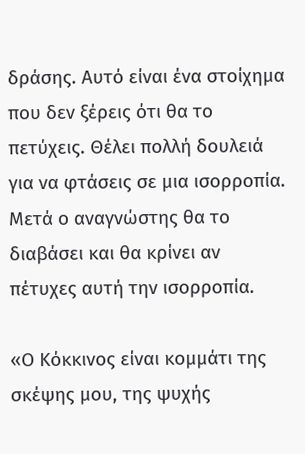δράσης. Αυτό είναι ένα στοίχημα που δεν ξέρεις ότι θα το πετύχεις. Θέλει πολλή δουλειά για να φτάσεις σε μια ισορροπία. Μετά ο αναγνώστης θα το διαβάσει και θα κρίνει αν πέτυχες αυτή την ισορροπία.

«Ο Κόκκινος είναι κομμάτι της σκέψης μου, της ψυχής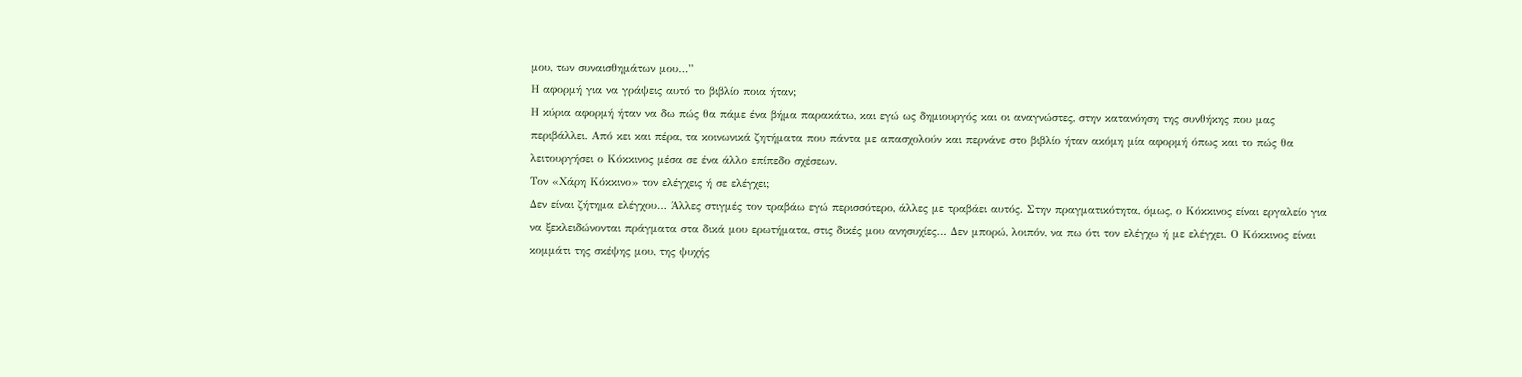μου, των συναισθημάτων μου…”
Η αφορμή για να γράψεις αυτό το βιβλίο ποια ήταν;
Η κύρια αφορμή ήταν να δω πώς θα πάμε ένα βήμα παρακάτω, και εγώ ως δημιουργός και οι αναγνώστες, στην κατανόηση της συνθήκης που μας περιβάλλει. Από κει και πέρα, τα κοινωνικά ζητήματα που πάντα με απασχολούν και περνάνε στο βιβλίο ήταν ακόμη μία αφορμή όπως και το πώς θα λειτουργήσει ο Κόκκινος μέσα σε ένα άλλο επίπεδο σχέσεων.
Τον «Χάρη Κόκκινο» τον ελέγχεις ή σε ελέγχει;
Δεν είναι ζήτημα ελέγχου… Άλλες στιγμές τον τραβάω εγώ περισσότερο, άλλες με τραβάει αυτός. Στην πραγματικότητα, όμως, ο Κόκκινος είναι εργαλείο για να ξεκλειδώνονται πράγματα στα δικά μου ερωτήματα, στις δικές μου ανησυχίες… Δεν μπορώ, λοιπόν, να πω ότι τον ελέγχω ή με ελέγχει. Ο Κόκκινος είναι κομμάτι της σκέψης μου, της ψυχής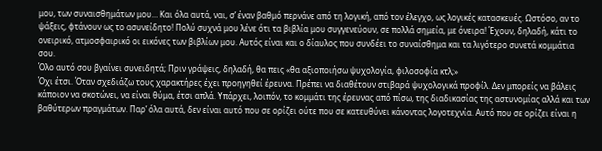μου, των συναισθημάτων μου… Και όλα αυτά, ναι, σ’ έναν βαθμό περνάνε από τη λογική, από τον έλεγχο, ως λογικές κατασκευές. Ωστόσο, αν το ψάξεις, φτάνουν ως το ασυνείδητο! Πολύ συχνά μου λένε ότι τα βιβλία μου συγγενεύουν, σε πολλά σημεία, με όνειρα! Έχουν, δηλαδή, κάτι το ονειρικό, ατμοσφαιρικό οι εικόνες των βιβλίων μου. Αυτός είναι και ο δίαυλος που συνδέει το συναίσθημα και τα λιγότερο συνετά κομμάτια σου.
Όλο αυτό σου βγαίνει συνειδητά; Πριν γράψεις, δηλαδή, θα πεις «θα αξιοποιήσω ψυχολογία, φιλοσοφία κτλ;»
Όχι έτσι. Όταν σχεδιάζω τους χαρακτήρες έχει προηγηθεί έρευνα. Πρέπει να διαθέτουν στιβαρά ψυχολογικά προφίλ. Δεν μπορείς να βάλεις κάποιον να σκοτώνει, να είναι θύμα, έτσι απλά. Υπάρχει, λοιπόν, το κομμάτι της έρευνας από πίσω, της διαδικασίας της αστυνομίας αλλά και των βαθύτερων πραγμάτων. Παρ’ όλα αυτά, δεν είναι αυτό που σε ορίζει ούτε που σε κατευθύνει κάνοντας λογοτεχνία. Αυτό που σε ορίζει είναι η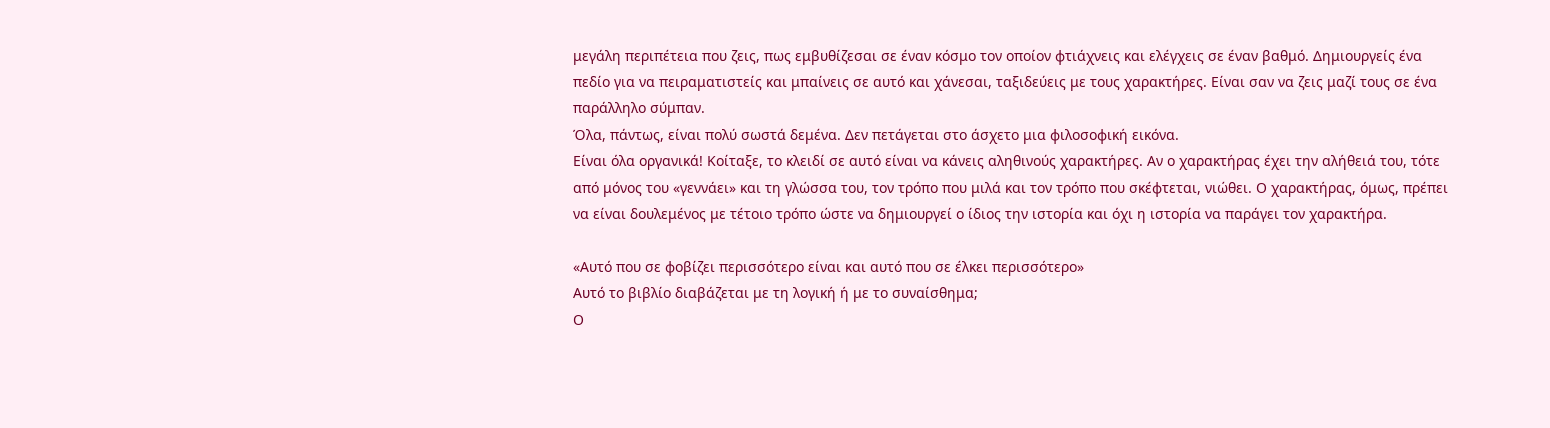μεγάλη περιπέτεια που ζεις, πως εμβυθίζεσαι σε έναν κόσμο τον οποίον φτιάχνεις και ελέγχεις σε έναν βαθμό. Δημιουργείς ένα πεδίο για να πειραματιστείς και μπαίνεις σε αυτό και χάνεσαι, ταξιδεύεις με τους χαρακτήρες. Είναι σαν να ζεις μαζί τους σε ένα παράλληλο σύμπαν.
Όλα, πάντως, είναι πολύ σωστά δεμένα. Δεν πετάγεται στο άσχετο μια φιλοσοφική εικόνα.
Είναι όλα οργανικά! Κοίταξε, το κλειδί σε αυτό είναι να κάνεις αληθινούς χαρακτήρες. Αν ο χαρακτήρας έχει την αλήθειά του, τότε από μόνος του «γεννάει» και τη γλώσσα του, τον τρόπο που μιλά και τον τρόπο που σκέφτεται, νιώθει. Ο χαρακτήρας, όμως, πρέπει να είναι δουλεμένος με τέτοιο τρόπο ώστε να δημιουργεί ο ίδιος την ιστορία και όχι η ιστορία να παράγει τον χαρακτήρα.

«Αυτό που σε φοβίζει περισσότερο είναι και αυτό που σε έλκει περισσότερο»
Αυτό το βιβλίο διαβάζεται με τη λογική ή με το συναίσθημα;
Ο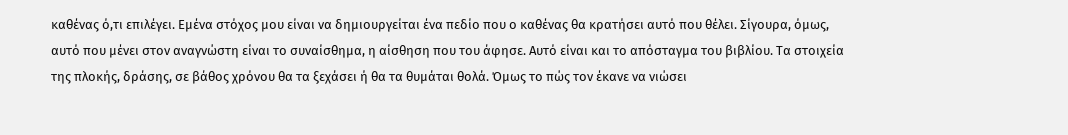καθένας ό,τι επιλέγει. Εμένα στόχος μου είναι να δημιουργείται ένα πεδίο που ο καθένας θα κρατήσει αυτό που θέλει. Σίγουρα, όμως, αυτό που μένει στον αναγνώστη είναι το συναίσθημα, η αίσθηση που του άφησε. Αυτό είναι και το απόσταγμα του βιβλίου. Τα στοιχεία της πλοκής, δράσης, σε βάθος χρόνου θα τα ξεχάσει ή θα τα θυμάται θολά. Όμως το πώς τον έκανε να νιώσει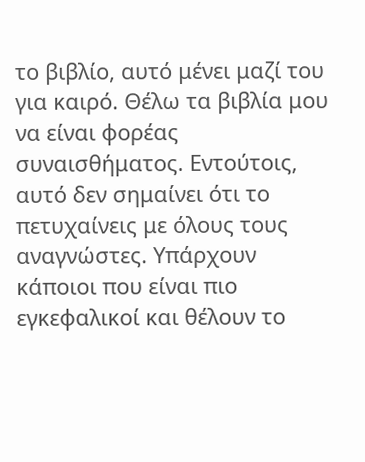το βιβλίο, αυτό μένει μαζί του για καιρό. Θέλω τα βιβλία μου να είναι φορέας συναισθήματος. Εντούτοις, αυτό δεν σημαίνει ότι το πετυχαίνεις με όλους τους αναγνώστες. Υπάρχουν κάποιοι που είναι πιο εγκεφαλικοί και θέλουν το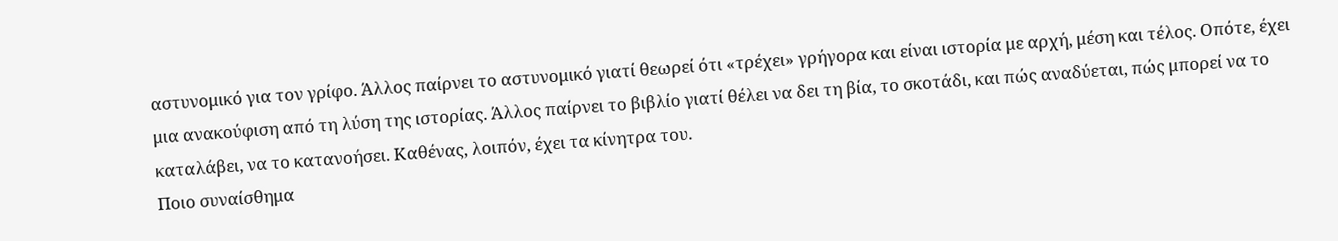αστυνομικό για τον γρίφο. Άλλος παίρνει το αστυνομικό γιατί θεωρεί ότι «τρέχει» γρήγορα και είναι ιστορία με αρχή, μέση και τέλος. Οπότε, έχει μια ανακούφιση από τη λύση της ιστορίας. Άλλος παίρνει το βιβλίο γιατί θέλει να δει τη βία, το σκοτάδι, και πώς αναδύεται, πώς μπορεί να το καταλάβει, να το κατανοήσει. Καθένας, λοιπόν, έχει τα κίνητρα του.
Ποιο συναίσθημα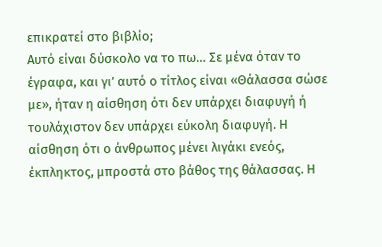επικρατεί στο βιβλίο;
Αυτό είναι δύσκολο να το πω… Σε μένα όταν το έγραφα, και γι’ αυτό ο τίτλος είναι «Θάλασσα σώσε με», ήταν η αίσθηση ότι δεν υπάρχει διαφυγή ή τουλάχιστον δεν υπάρχει εύκολη διαφυγή. Η αίσθηση ότι ο άνθρωπος μένει λιγάκι ενεός, έκπληκτος, μπροστά στο βάθος της θάλασσας. Η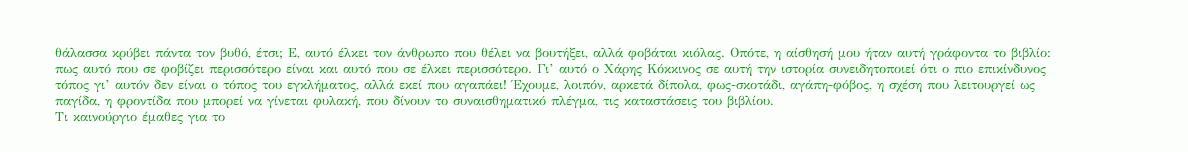θάλασσα κρύβει πάντα τον βυθό, έτσι; Ε, αυτό έλκει τον άνθρωπο που θέλει να βουτήξει, αλλά φοβάται κιόλας. Οπότε, η αίσθησή μου ήταν αυτή γράφοντα το βιβλίο: πως αυτό που σε φοβίζει περισσότερο είναι και αυτό που σε έλκει περισσότερο. Γι’ αυτό ο Χάρης Κόκκινος σε αυτή την ιστορία συνειδητοποιεί ότι ο πιο επικίνδυνος τόπος γι’ αυτόν δεν είναι ο τόπος του εγκλήματος, αλλά εκεί που αγαπάει! Έχουμε, λοιπόν, αρκετά δίπολα, φως-σκοτάδι, αγάπη-φόβος, η σχέση που λειτουργεί ως παγίδα, η φροντίδα που μπορεί να γίνεται φυλακή, που δίνουν το συναισθηματικό πλέγμα, τις καταστάσεις του βιβλίου.
Τι καινούργιο έμαθες για το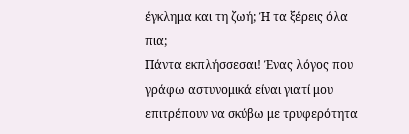έγκλημα και τη ζωή; Ή τα ξέρεις όλα πια;
Πάντα εκπλήσσεσαι! Ένας λόγος που γράφω αστυνομικά είναι γιατί μου επιτρέπουν να σκύβω με τρυφερότητα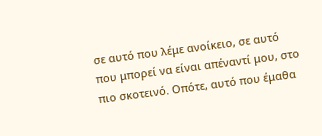σε αυτό που λέμε ανοίκειο, σε αυτό που μπορεί να είναι απέναντί μου, στο πιο σκοτεινό. Οπότε, αυτό που έμαθα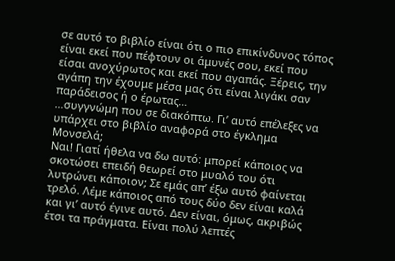σε αυτό το βιβλίο είναι ότι ο πιο επικίνδυνος τόπος είναι εκεί που πέφτουν οι άμυνές σου, εκεί που είσαι ανοχύρωτος και εκεί που αγαπάς. Ξέρεις, την αγάπη την έχουμε μέσα μας ότι είναι λιγάκι σαν παράδεισος ή ο έρωτας…
…συγγνώμη που σε διακόπτω. Γι’ αυτό επέλεξες να υπάρχει στο βιβλίο αναφορά στο έγκλημα Μονσελά;
Ναι! Γιατί ήθελα να δω αυτό: μπορεί κάποιος να σκοτώσει επειδή θεωρεί στο μυαλό του ότι λυτρώνει κάποιον; Σε εμάς απ’ έξω αυτό φαίνεται τρελό. Λέμε κάποιος από τους δύο δεν είναι καλά και γι’ αυτό έγινε αυτό. Δεν είναι, όμως, ακριβώς έτσι τα πράγματα. Είναι πολύ λεπτές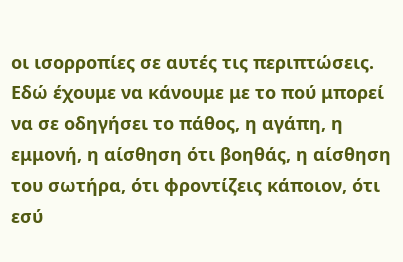οι ισορροπίες σε αυτές τις περιπτώσεις. Εδώ έχουμε να κάνουμε με το πού μπορεί να σε οδηγήσει το πάθος, η αγάπη, η εμμονή, η αίσθηση ότι βοηθάς, η αίσθηση του σωτήρα, ότι φροντίζεις κάποιον, ότι εσύ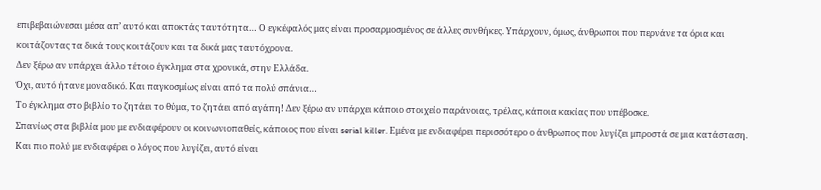επιβεβαιώνεσαι μέσα απ’ αυτό και αποκτάς ταυτότητα… Ο εγκέφαλός μας είναι προσαρμοσμένος σε άλλες συνθήκες. Υπάρχουν, όμως, άνθρωποι που περνάνε τα όρια και κοιτάζοντας τα δικά τους κοιτάζουν και τα δικά μας ταυτόχρονα.
Δεν ξέρω αν υπάρχει άλλο τέτοιο έγκλημα στα χρονικά, στην Ελλάδα.
Όχι, αυτό ήτανε μοναδικό. Και παγκοσμίως είναι από τα πολύ σπάνια…
Το έγκλημα στο βιβλίο το ζητάει το θύμα, το ζητάει από αγάπη! Δεν ξέρω αν υπάρχει κάποιο στοιχείο παράνοιας, τρέλας, κάποια κακίας που υπέβοσκε.
Σπανίως στα βιβλία μου με ενδιαφέρουν οι κοινωνιοπαθείς, κάποιος που είναι serial killer. Εμένα με ενδιαφέρει περισσότερο ο άνθρωπος που λυγίζει μπροστά σε μια κατάσταση. Και πιο πολύ με ενδιαφέρει ο λόγος που λυγίζει, αυτό είναι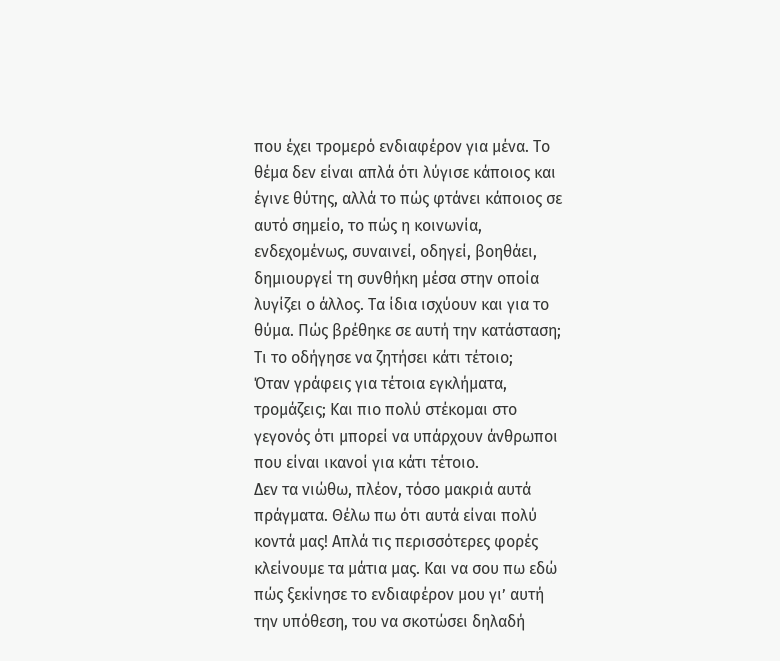που έχει τρομερό ενδιαφέρον για μένα. Το θέμα δεν είναι απλά ότι λύγισε κάποιος και έγινε θύτης, αλλά το πώς φτάνει κάποιος σε αυτό σημείο, το πώς η κοινωνία, ενδεχομένως, συναινεί, οδηγεί, βοηθάει, δημιουργεί τη συνθήκη μέσα στην οποία λυγίζει ο άλλος. Τα ίδια ισχύουν και για το θύμα. Πώς βρέθηκε σε αυτή την κατάσταση; Τι το οδήγησε να ζητήσει κάτι τέτοιο;
Όταν γράφεις για τέτοια εγκλήματα, τρομάζεις; Και πιο πολύ στέκομαι στο γεγονός ότι μπορεί να υπάρχουν άνθρωποι που είναι ικανοί για κάτι τέτοιο.
Δεν τα νιώθω, πλέον, τόσο μακριά αυτά πράγματα. Θέλω πω ότι αυτά είναι πολύ κοντά μας! Απλά τις περισσότερες φορές κλείνουμε τα μάτια μας. Και να σου πω εδώ πώς ξεκίνησε το ενδιαφέρον μου γι’ αυτή την υπόθεση, του να σκοτώσει δηλαδή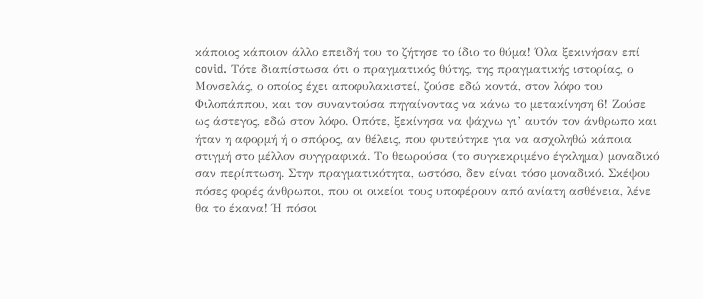κάποιος κάποιον άλλο επειδή του το ζήτησε το ίδιο το θύμα! Όλα ξεκινήσαν επί covid. Τότε διαπίστωσα ότι ο πραγματικός θύτης, της πραγματικής ιστορίας, ο Μονσελάς, ο οποίος έχει αποφυλακιστεί, ζούσε εδώ κοντά, στον λόφο του Φιλοπάππου, και τον συναντούσα πηγαίνοντας να κάνω το μετακίνηση 6! Ζούσε ως άστεγος, εδώ στον λόφο. Οπότε, ξεκίνησα να ψάχνω γι’ αυτόν τον άνθρωπο και ήταν η αφορμή ή ο σπόρος, αν θέλεις, που φυτεύτηκε για να ασχοληθώ κάποια στιγμή στο μέλλον συγγραφικά. Το θεωρούσα (το συγκεκριμένο έγκλημα) μοναδικό σαν περίπτωση. Στην πραγματικότητα, ωστόσο, δεν είναι τόσο μοναδικό. Σκέψου πόσες φορές άνθρωποι, που οι οικείοι τους υποφέρουν από ανίατη ασθένεια, λένε θα το έκανα! Ή πόσοι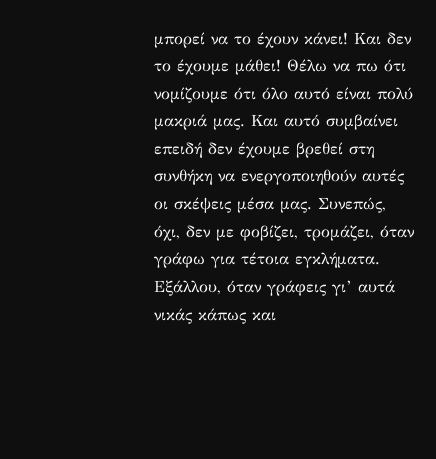μπορεί να το έχουν κάνει! Και δεν το έχουμε μάθει! Θέλω να πω ότι νομίζουμε ότι όλο αυτό είναι πολύ μακριά μας. Και αυτό συμβαίνει επειδή δεν έχουμε βρεθεί στη συνθήκη να ενεργοποιηθούν αυτές οι σκέψεις μέσα μας. Συνεπώς, όχι, δεν με φοβίζει, τρομάζει, όταν γράφω για τέτοια εγκλήματα. Εξάλλου, όταν γράφεις γι’ αυτά νικάς κάπως και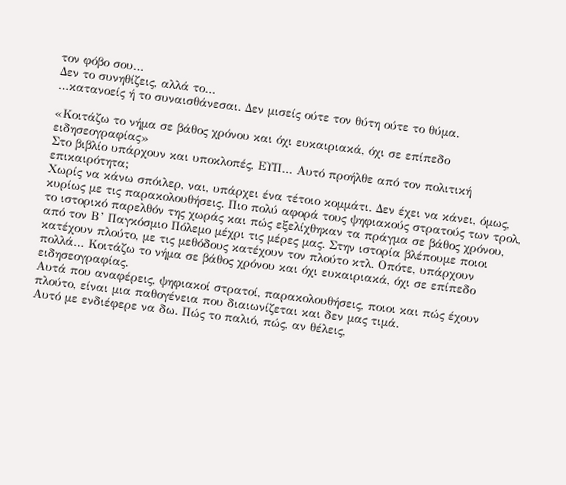τον φόβο σου…
Δεν το συνηθίζεις, αλλά το…
…κατανοείς ή το συναισθάνεσαι. Δεν μισείς ούτε τον θύτη ούτε το θύμα.

«Κοιτάζω το νήμα σε βάθος χρόνου και όχι ευκαιριακά, όχι σε επίπεδο ειδησεογραφίας»
Στο βιβλίο υπάρχουν και υποκλοπές, ΕΥΠ… Αυτό προήλθε από τον πολιτική επικαιρότητα;
Χωρίς να κάνω σπόιλερ, ναι, υπάρχει ένα τέτοιο κομμάτι. Δεν έχει να κάνει, όμως, κυρίως με τις παρακολουθήσεις. Πιο πολύ αφορά τους ψηφιακούς στρατούς των τρολ, το ιστορικό παρελθόν της χωράς και πώς εξελίχθηκαν τα πράγμα σε βάθος χρόνου, από τον Β’ Παγκόσμιο Πόλεμο μέχρι τις μέρες μας. Στην ιστορία βλέπουμε ποιοι κατέχουν πλούτο, με τις μεθόδους κατέχουν τον πλούτο κτλ. Οπότε, υπάρχουν πολλά… Κοιτάζω το νήμα σε βάθος χρόνου και όχι ευκαιριακά, όχι σε επίπεδο ειδησεογραφίας.
Αυτά που αναφέρεις, ψηφιακοί στρατοί, παρακολουθήσεις, ποιοι και πώς έχουν πλούτο, είναι μια παθογένεια που διαιωνίζεται και δεν μας τιμά.
Αυτό με ενδιέφερε να δω. Πώς το παλιό, πώς, αν θέλεις,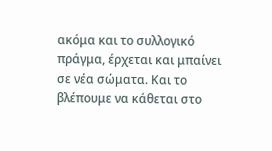ακόμα και το συλλογικό πράγμα, έρχεται και μπαίνει σε νέα σώματα. Και το βλέπουμε να κάθεται στο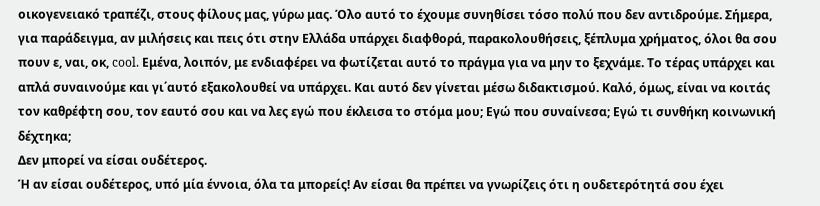οικογενειακό τραπέζι, στους φίλους μας, γύρω μας. Όλο αυτό το έχουμε συνηθίσει τόσο πολύ που δεν αντιδρούμε. Σήμερα, για παράδειγμα, αν μιλήσεις και πεις ότι στην Ελλάδα υπάρχει διαφθορά, παρακολουθήσεις, ξέπλυμα χρήματος, όλοι θα σου πουν ε, ναι, οκ, cool. Εμένα, λοιπόν, με ενδιαφέρει να φωτίζεται αυτό το πράγμα για να μην το ξεχνάμε. Το τέρας υπάρχει και απλά συναινούμε και γι΄αυτό εξακολουθεί να υπάρχει. Και αυτό δεν γίνεται μέσω διδακτισμού. Καλό, όμως, είναι να κοιτάς τον καθρέφτη σου, τον εαυτό σου και να λες εγώ που έκλεισα το στόμα μου; Εγώ που συναίνεσα; Εγώ τι συνθήκη κοινωνική δέχτηκα;
Δεν μπορεί να είσαι ουδέτερος.
Ή αν είσαι ουδέτερος, υπό μία έννοια, όλα τα μπορείς! Αν είσαι θα πρέπει να γνωρίζεις ότι η ουδετερότητά σου έχει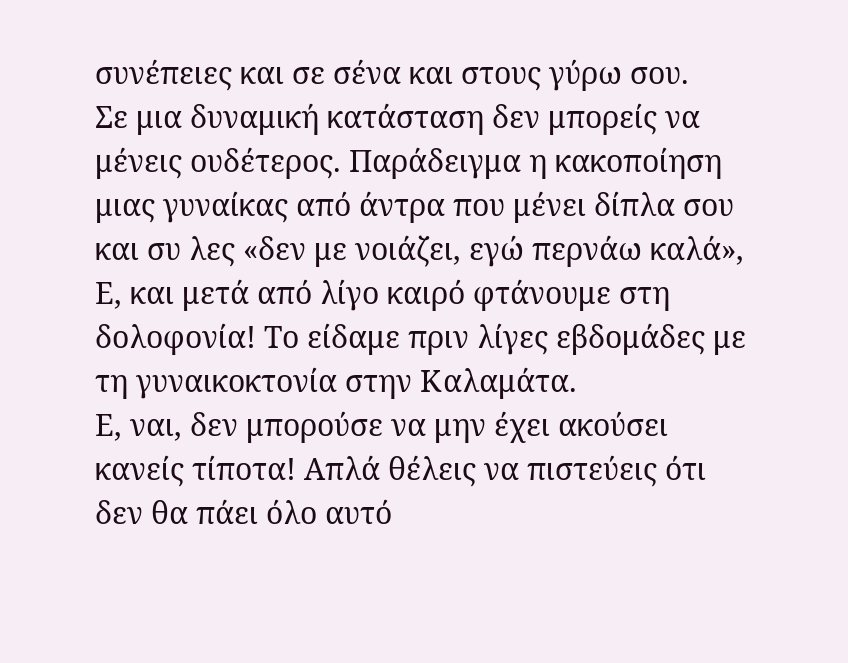συνέπειες και σε σένα και στους γύρω σου.
Σε μια δυναμική κατάσταση δεν μπορείς να μένεις ουδέτερος. Παράδειγμα η κακοποίηση μιας γυναίκας από άντρα που μένει δίπλα σου και συ λες «δεν με νοιάζει, εγώ περνάω καλά», Ε, και μετά από λίγο καιρό φτάνουμε στη δολοφονία! Το είδαμε πριν λίγες εβδομάδες με τη γυναικοκτονία στην Καλαμάτα.
Ε, ναι, δεν μπορούσε να μην έχει ακούσει κανείς τίποτα! Απλά θέλεις να πιστεύεις ότι δεν θα πάει όλο αυτό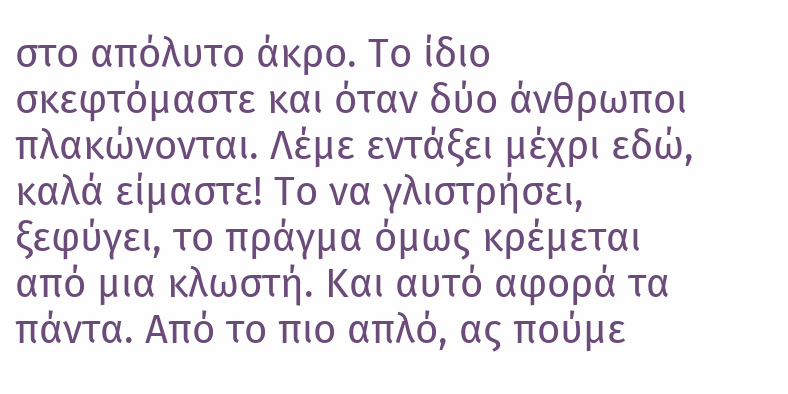στο απόλυτο άκρο. Το ίδιο σκεφτόμαστε και όταν δύο άνθρωποι πλακώνονται. Λέμε εντάξει μέχρι εδώ, καλά είμαστε! Το να γλιστρήσει, ξεφύγει, το πράγμα όμως κρέμεται από μια κλωστή. Και αυτό αφορά τα πάντα. Από το πιο απλό, ας πούμε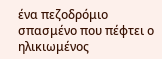ένα πεζοδρόμιο σπασμένο που πέφτει ο ηλικιωμένος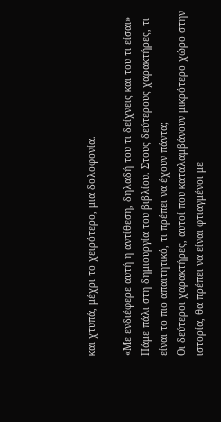και χτυπά, μέχρι το χειρότερο, μια δολοφονία.

«Με ενδιέφερε αυτή η αντίθεση, δηλαδή του τι δείχνεις και του τι είσαι»
Πάμε πάλι στη δημιουργία του βιβλίου. Στους δεύτερους χαρακτήρες, τι είναι το πιο απαιτητικό, τι πρέπει να έχουν πάντα;
Οι δεύτεροι χαρακτήρες, αυτοί που καταλαμβάνουν μικρότερο χώρο στην ιστορία, θα πρέπει να είναι φτιαγμένοι με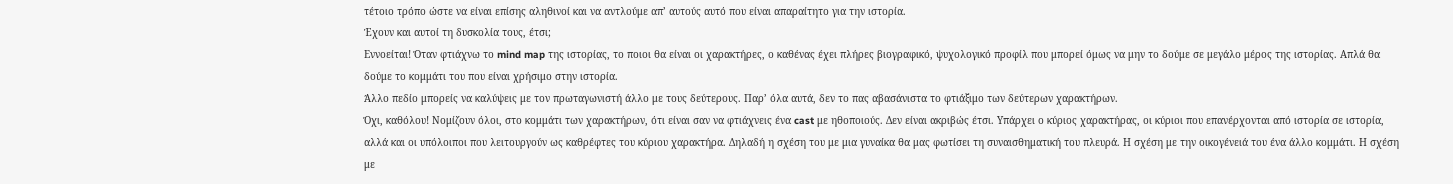τέτοιο τρόπο ώστε να είναι επίσης αληθινοί και να αντλούμε απ’ αυτούς αυτό που είναι απαραίτητο για την ιστορία.
Έχουν και αυτοί τη δυσκολία τους, έτσι;
Εννοείται! Όταν φτιάχνω το mind map της ιστορίας, το ποιοι θα είναι οι χαρακτήρες, ο καθένας έχει πλήρες βιογραφικό, ψυχολογικό προφίλ που μπορεί όμως να μην το δούμε σε μεγάλο μέρος της ιστορίας. Απλά θα δούμε το κομμάτι του που είναι χρήσιμο στην ιστορία.
Άλλο πεδίο μπορείς να καλύψεις με τον πρωταγωνιστή άλλο με τους δεύτερους. Παρ’ όλα αυτά, δεν το πας αβασάνιστα το φτιάξιμο των δεύτερων χαρακτήρων.
Όχι, καθόλου! Νομίζουν όλοι, στο κομμάτι των χαρακτήρων, ότι είναι σαν να φτιάχνεις ένα cast με ηθοποιούς. Δεν είναι ακριβώς έτσι. Υπάρχει ο κύριος χαρακτήρας, οι κύριοι που επανέρχονται από ιστορία σε ιστορία, αλλά και οι υπόλοιποι που λειτουργούν ως καθρέφτες του κύριου χαρακτήρα. Δηλαδή η σχέση του με μια γυναίκα θα μας φωτίσει τη συναισθηματική του πλευρά. Η σχέση με την οικογένειά του ένα άλλο κομμάτι. Η σχέση με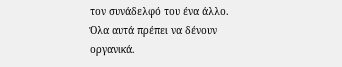τον συνάδελφό του ένα άλλο. Όλα αυτά πρέπει να δένουν οργανικά.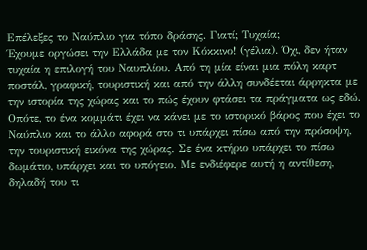Επέλεξες το Ναύπλιο για τόπο δράσης. Γιατί; Τυχαία;
Έχουμε οργώσει την Ελλάδα με τον Κόκκινο! (γέλια). Όχι, δεν ήταν τυχαία η επιλογή του Ναυπλίου. Από τη μία είναι μια πόλη καρτ ποστάλ, γραφική, τουριστική και από την άλλη συνδέεται άρρηκτα με την ιστορία της χώρας και το πώς έχουν φτάσει τα πράγματα ως εδώ. Οπότε, το ένα κομμάτι έχει να κάνει με το ιστορικό βάρος που έχει το Ναύπλιο και το άλλο αφορά στο τι υπάρχει πίσω από την πρόσοψη, την τουριστική εικόνα της χώρας. Σε ένα κτήριο υπάρχει το πίσω δωμάτιο, υπάρχει και το υπόγειο. Με ενδιέφερε αυτή η αντίθεση, δηλαδή του τι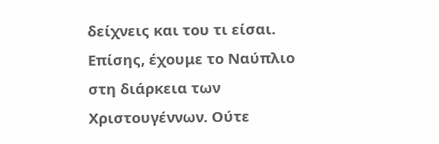δείχνεις και του τι είσαι. Επίσης, έχουμε το Ναύπλιο στη διάρκεια των Χριστουγέννων. Ούτε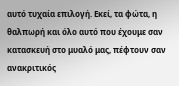αυτό τυχαία επιλογή. Εκεί, τα φώτα, η θαλπωρή και όλο αυτό που έχουμε σαν κατασκευή στο μυαλό μας, πέφτουν σαν ανακριτικός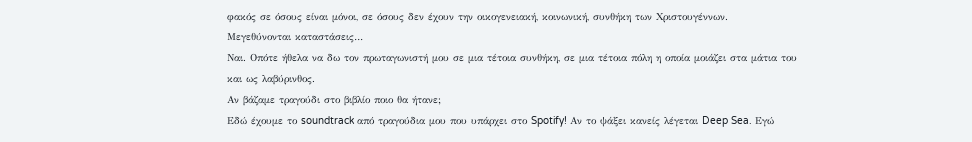φακός σε όσους είναι μόνοι, σε όσους δεν έχουν την οικογενειακή, κοινωνική, συνθήκη των Χριστουγέννων.
Μεγεθύνονται καταστάσεις…
Ναι. Οπότε ήθελα να δω τον πρωταγωνιστή μου σε μια τέτοια συνθήκη, σε μια τέτοια πόλη η οποία μοιάζει στα μάτια του και ως λαβύρινθος.
Αν βάζαμε τραγούδι στο βιβλίο ποιο θα ήτανε;
Εδώ έχουμε το soundtrack από τραγούδια μου που υπάρχει στο Spotify! Αν το ψάξει κανείς λέγεται Deep Sea. Εγώ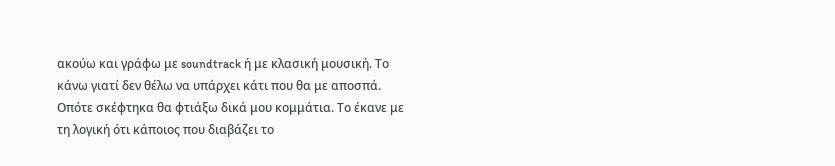ακούω και γράφω με soundtrack ή με κλασική μουσική. Το κάνω γιατί δεν θέλω να υπάρχει κάτι που θα με αποσπά. Οπότε σκέφτηκα θα φτιάξω δικά μου κομμάτια. Το έκανε με τη λογική ότι κάποιος που διαβάζει το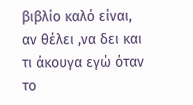βιβλίο καλό είναι, αν θέλει ,να δει και τι άκουγα εγώ όταν το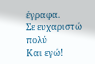έγραφα.
Σε ευχαριστώ πολύ
Και εγώ!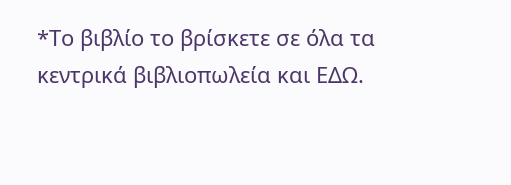*Το βιβλίο το βρίσκετε σε όλα τα κεντρικά βιβλιοπωλεία και ΕΔΩ.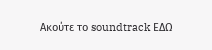Ακούτε το soundtrack ΕΔΩ